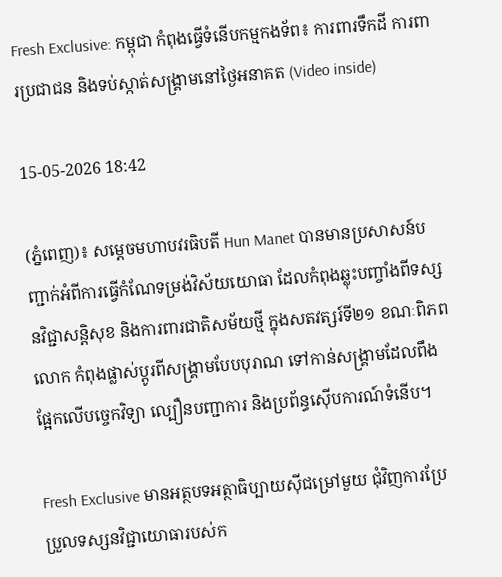Fresh Exclusive: កម្ពុជា កំពុងធ្វើទំនើបកម្មកងទ័ព៖ ការពារទឹកដី ការពារប្រជាជន និងទប់ស្កាត់សង្គ្រាមនៅថ្ងៃអនាគត (Video inside)

15-05-2026 18:42

(ភ្នំពេញ)៖ សម្តេចមហាបវរធិបតី Hun Manet បានមានប្រសាសន៍បញ្ជាក់អំពីការធ្វើកំណែទម្រង់វិស័យយោធា ដែលកំពុងឆ្លុះបញ្ចាំងពីទស្សនវិជ្ជាសន្តិសុខ និងការពារជាតិសម័យថ្មី ក្នុងសតវត្សរ៍ទី២១ ខណៈពិភពលោក កំពុងផ្លាស់ប្តូរពីសង្គ្រាមបែបបុរាណ ទៅកាន់សង្គ្រាមដែលពឹងផ្អែកលើបច្ចេកវិទ្យា ល្បឿនបញ្ជាការ និងប្រព័ន្ធស៊ើបការណ៍ទំនើប។

Fresh Exclusive មានអត្ថបទអត្ថាធិប្បាយស៊ីជម្រៅមួយ ជុំវិញការប្រែប្រួលទស្សនវិជ្ជាយោធារបស់ក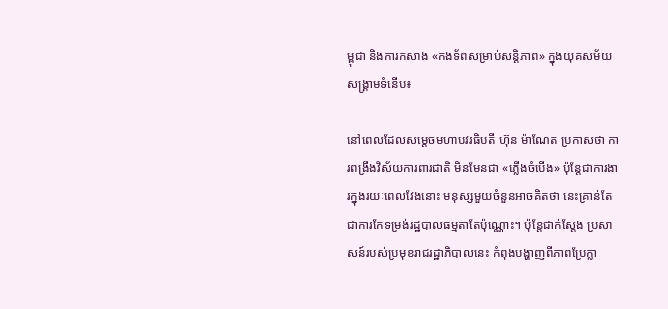ម្ពុជា និងការកសាង «កងទ័ពសម្រាប់សន្តិភាព» ក្នុងយុគសម័យសង្គ្រាមទំនើប៖

នៅពេលដែលសម្តេចមហាបវរធិបតី ហ៊ុន ម៉ាណែត ប្រកាសថា ការពង្រឹងវិស័យការពារជាតិ មិនមែនជា «ភ្លើងចំបើង» ប៉ុន្តែជាការងារក្នុងរយៈពេលវែងនោះ មនុស្សមួយចំនួនអាចគិតថា នេះគ្រាន់តែជាការកែទម្រង់រដ្ឋបាលធម្មតាតែប៉ុណ្ណោះ។ ប៉ុន្តែជាក់ស្តែង ប្រសាសន៍របស់ប្រមុខរាជរដ្ឋាភិបាលនេះ កំពុងបង្ហាញពីភាពប្រែក្លា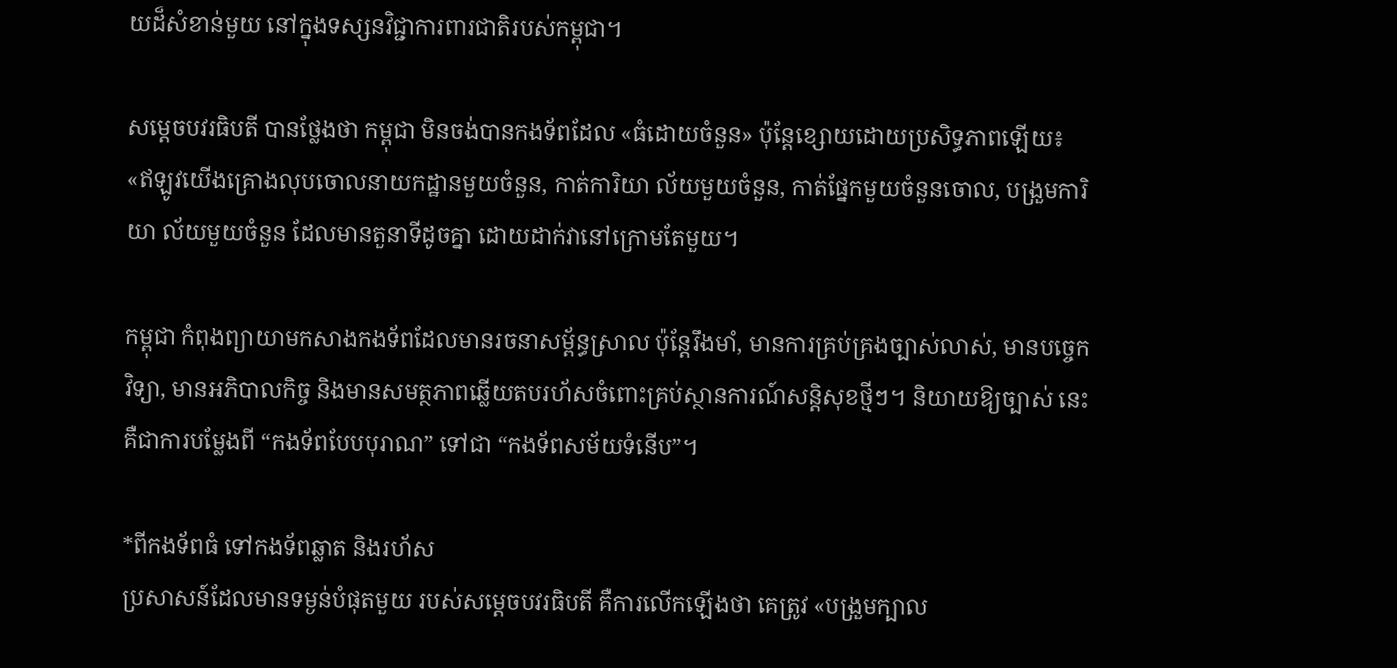យដ៏សំខាន់មួយ នៅក្នុងទស្សនវិជ្ជាការពារជាតិរបស់កម្ពុជា។

សម្តេចបវរធិបតី បានថ្លែងថា កម្ពុជា មិនចង់បានកងទ័ពដែល «ធំដោយចំនួន» ប៉ុន្តែខ្សោយដោយប្រសិទ្ធភាពឡើយ៖ «ឥឡូវយើងគ្រោងលុបចោលនាយកដ្ឋានមួយចំនួន, កាត់ការិយា ល័យមួយចំនួន, កាត់ផ្នែកមួយចំនួនចោល, បង្រួមការិយា ល័យមួយចំនួន ដែលមានតួនាទីដូចគ្នា ដោយដាក់វានៅក្រោមតែមួយ។

កម្ពុជា កំពុងព្យាយាមកសាងកងទ័ពដែលមានរចនាសម្ព័ន្ធស្រាល ប៉ុន្តែរឹងមាំ, មានការគ្រប់គ្រងច្បាស់លាស់, មានបច្ចេកវិទ្យា, មានអភិបាលកិច្ច និងមានសមត្ថភាពឆ្លើយតបរហ័សចំពោះគ្រប់ស្ថានការណ៍សន្តិសុខថ្មីៗ។ និយាយឱ្យច្បាស់ នេះគឺជាការបម្លែងពី “កងទ័ពបែបបុរាណ” ទៅជា “កងទ័ពសម័យទំនើប”។

*ពីកងទ័ពធំ ទៅកងទ័ពឆ្លាត និងរហ័ស
ប្រសាសន៍ដែលមានទម្ងន់បំផុតមួយ របស់សម្តេចបវរធិបតី គឺការលើកឡើងថា គេត្រូវ «បង្រួមក្បាល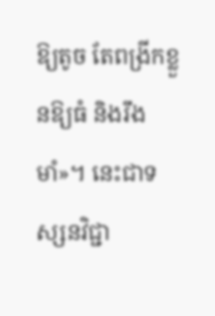ឱ្យតូច តែពង្រីកខ្លួនឱ្យធំ និងរឹងមាំ»។ នេះជាទស្សនវិជ្ជា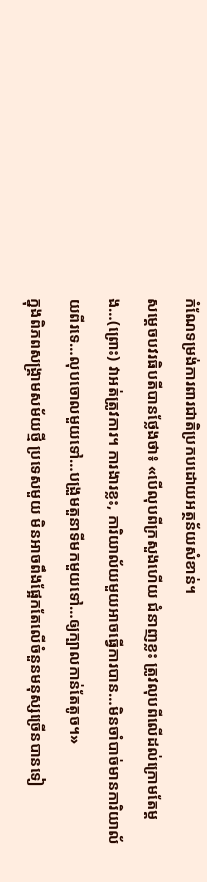កំណែទម្រង់ការពារជាតិប្រកបដោយអត្ថន័យសំខាន់។
សម្តេចបវរធិបតីបានថ្លែងថា៖ «បើលុបពីក្រសួងហើយ ជំនាញខ្លះ ត្រូវលុបពីលើដល់ក្រោមតែម្ដង…(ព្រោះ) វាអត់ត្រូវការ។ ការងារខ្លះ, ការិយាល័យមួយអាចធ្វើការបាន…មិនចាំបាច់មានការិយាល័យពីរទេ…លុបចោលមួយទៅ…បង្រួមតួនាទីមកមួយទៅ…ឲ្យក្បាលកាន់តែតូច។»
ក្នុងពិភពសង្គ្រាមសម័យថ្មី ប្រទេសមួយ មិនអាចពឹងផ្អែកតែលើចំនួនមនុស្សច្រើនបានទៀ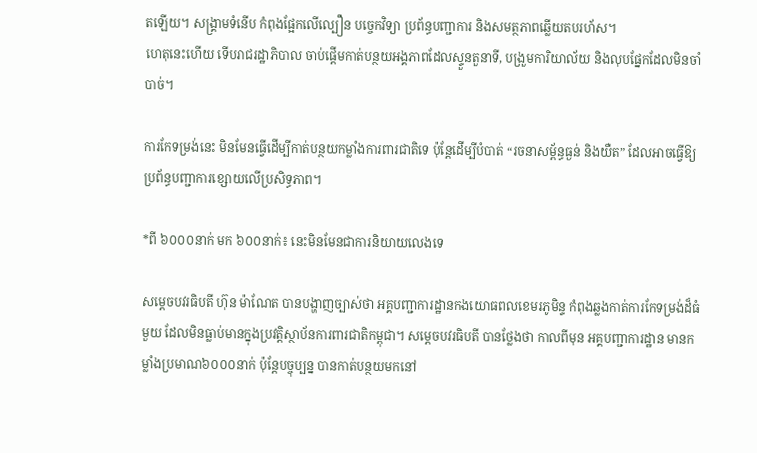តឡើយ។ សង្គ្រាមទំនើប កំពុងផ្អែកលើល្បឿន បច្ចេកវិទ្យា ប្រព័ន្ធបញ្ជាការ និងសមត្ថភាពឆ្លើយតបរហ័ស។
ហេតុនេះហើយ ទើបរាជរដ្ឋាភិបាល ចាប់ផ្តើមកាត់បន្ថយអង្គភាពដែលស្ទួនតួនាទី, បង្រួមការិយាល័យ និងលុបផ្នែកដែលមិនចាំបាច់។

ការកែទម្រង់នេះ មិនមែនធ្វើដើម្បីកាត់បន្ថយកម្លាំងការពារជាតិទេ ប៉ុន្តែដើម្បីបំបាត់ “រចនាសម្ព័ន្ធធ្ងន់ និងយឺត” ដែលអាចធ្វើឱ្យប្រព័ន្ធបញ្ជាការខ្សោយលើប្រសិទ្ធភាព។

*ពី ៦០០០នាក់ មក ៦០០នាក់៖ នេះមិនមែនជាការនិយាយលេងទេ

សម្តេចបវរធិបតី ហ៊ុន ម៉ាណែត បានបង្ហាញច្បាស់ថា អគ្គបញ្ជាការដ្ឋានកងយោធពលខេមរភូមិន្ទ កំពុងឆ្លងកាត់ការកែទម្រង់ដ៏ធំមួយ ដែលមិនធ្លាប់មានក្នុងប្រវត្តិស្ថាប័នការពារជាតិកម្ពុជា។ សម្តេចបវរធិបតី បានថ្លែងថា កាលពីមុន អគ្គបញ្ជាការដ្ឋាន មានកម្លាំងប្រមាណ៦០០០នាក់ ប៉ុន្តែបច្ចុប្បន្ន បានកាត់បន្ថយមកនៅ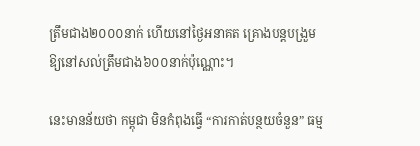ត្រឹមជាង២០០០នាក់ ហើយនៅថ្ងៃអនាគត គ្រោងបន្តបង្រួមឱ្យនៅសល់ត្រឹមជាង៦០០នាក់ប៉ុណ្ណោះ។

នេះមានន័យថា កម្ពុជា មិនកំពុងធ្វើ “ការកាត់បន្ថយចំនួន” ធម្ម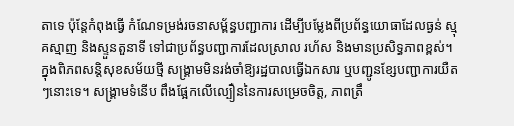តាទេ ប៉ុន្តែកំពុងធ្វើ កំណែទម្រង់រចនាសម្ព័ន្ធបញ្ជាការ ដើម្បីបម្លែងពីប្រព័ន្ធយោធាដែលធ្ងន់ ស្មុគស្មាញ និងស្ទួនតួនាទី ទៅជាប្រព័ន្ធបញ្ជាការដែលស្រាល រហ័ស និងមានប្រសិទ្ធភាពខ្ពស់។
ក្នុងពិភពសន្តិសុខសម័យថ្មី សង្គ្រាមមិនរង់ចាំឱ្យរដ្ឋបាលធ្វើឯកសារ ឬបញ្ជូនខ្សែបញ្ជាការយឺតៗនោះទេ។ សង្គ្រាមទំនើប ពឹងផ្អែកលើល្បឿននៃការសម្រេចចិត្ត, ភាពត្រឹ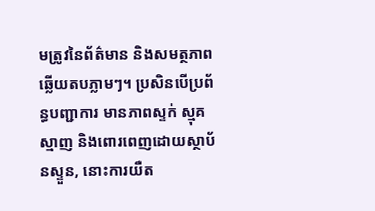មត្រូវនៃព័ត៌មាន និងសមត្ថភាពឆ្លើយតបភ្លាមៗ។ ប្រសិនបើប្រព័ន្ធបញ្ជាការ មានភាពស្ទក់ ស្មុគស្មាញ និងពោរពេញដោយស្ថាប័នស្ទួន, នោះការយឺត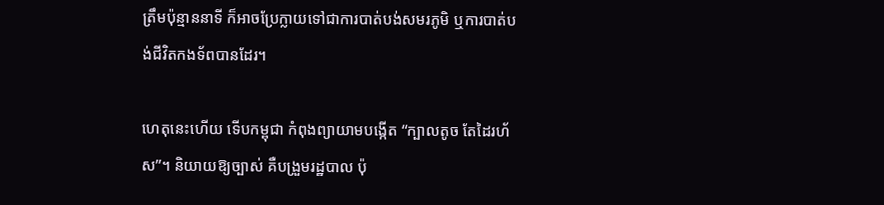ត្រឹមប៉ុន្មាននាទី ក៏អាចប្រែក្លាយទៅជាការបាត់បង់សមរភូមិ ឬការបាត់បង់ជីវិតកងទ័ពបានដែរ។

ហេតុនេះហើយ ទើបកម្ពុជា កំពុងព្យាយាមបង្កើត “ក្បាលតូច តែដៃរហ័ស”។ និយាយឱ្យច្បាស់ គឺបង្រួមរដ្ឋបាល ប៉ុ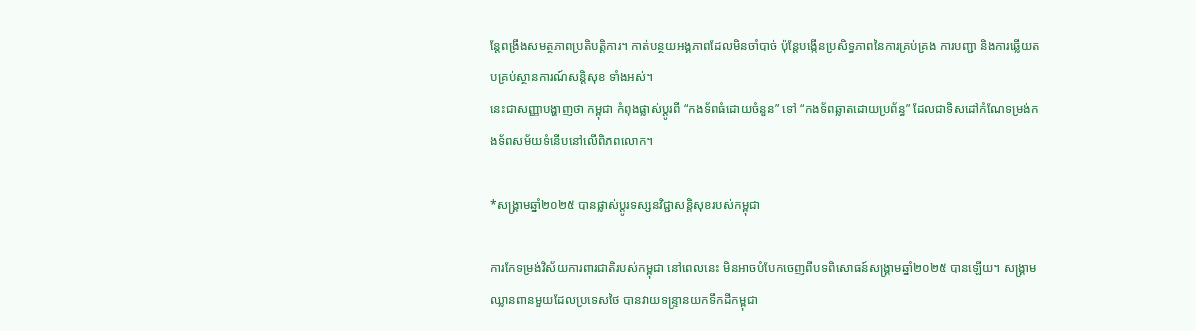ន្តែពង្រឹងសមត្ថភាពប្រតិបត្តិការ។ កាត់បន្ថយអង្គភាពដែលមិនចាំបាច់ ប៉ុន្តែបង្កើនប្រសិទ្ធភាពនៃការគ្រប់គ្រង ការបញ្ជា និងការឆ្លើយតបគ្រប់ស្ថានការណ៍សន្តិសុខ ទាំងអស់។
នេះជាសញ្ញាបង្ហាញថា កម្ពុជា កំពុងផ្លាស់ប្តូរពី “កងទ័ពធំដោយចំនួន” ទៅ “កងទ័ពឆ្លាតដោយប្រព័ន្ធ” ដែលជាទិសដៅកំណែទម្រង់កងទ័ពសម័យទំនើបនៅលើពិភពលោក។

*សង្គ្រាមឆ្នាំ២០២៥ បានផ្លាស់ប្តូរទស្សនវិជ្ជាសន្តិសុខរបស់កម្ពុជា

ការកែទម្រង់វិស័យការពារជាតិរបស់កម្ពុជា នៅពេលនេះ មិនអាចបំបែកចេញពីបទពិសោធន៍សង្គ្រាមឆ្នាំ២០២៥ បានឡើយ។ សង្គ្រាមឈ្លានពានមួយដែលប្រទេសថៃ បានវាយទន្ទ្រានយកទឹកដីកម្ពុជា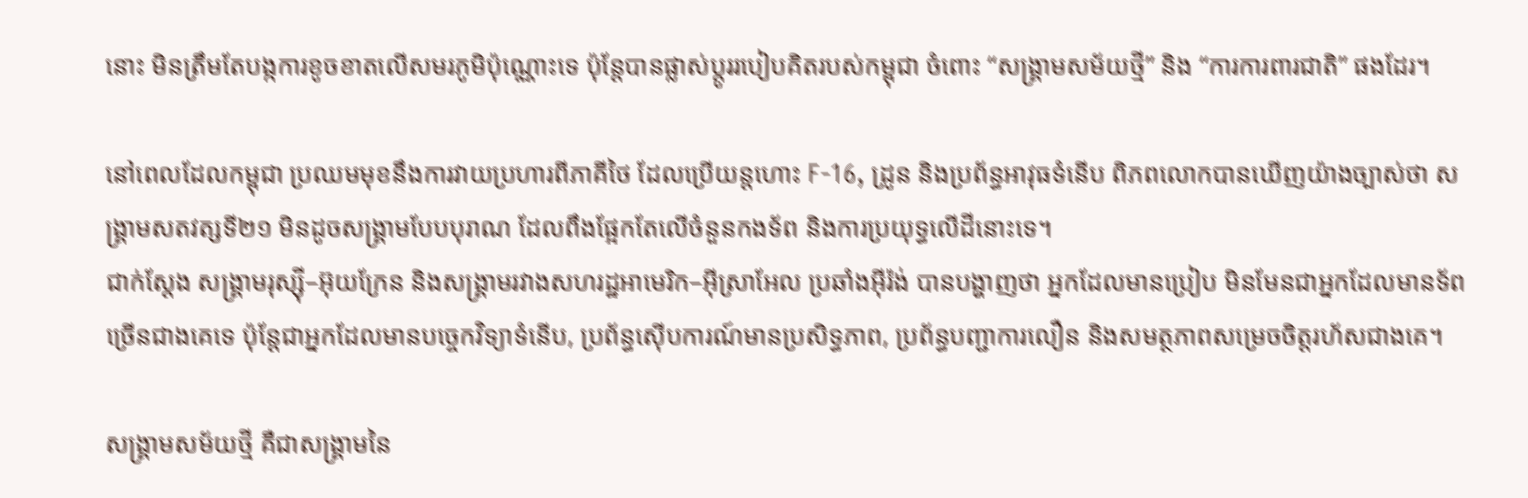នោះ មិនត្រឹមតែបង្កការខូចខាតលើសមរភូមិប៉ុណ្ណោះទេ ប៉ុន្តែបានផ្លាស់ប្តូររបៀបគិតរបស់កម្ពុជា ចំពោះ “សង្គ្រាមសម័យថ្មី” និង “ការការពារជាតិ” ផងដែរ។

នៅពេលដែលកម្ពុជា ប្រឈមមុខនឹងការវាយប្រហារពីភាគីថៃ ដែលប្រើយន្តហោះ F-16, ដ្រូន និងប្រព័ន្ធអាវុធទំនើប ពិភពលោកបានឃើញយ៉ាងច្បាស់ថា សង្គ្រាមសតវត្សទី២១ មិនដូចសង្គ្រាមបែបបុរាណ ដែលពឹងផ្អែកតែលើចំនួនកងទ័ព និងការប្រយុទ្ធលើដីនោះទេ។
ជាក់ស្តែង សង្គ្រាមរុស្ស៊ី–អ៊ុយក្រែន និងសង្គ្រាមរវាងសហរដ្ឋអាមេរិក–អ៊ីស្រាអែល ប្រឆាំងអ៊ីរ៉ង់ បានបង្ហាញថា អ្នកដែលមានប្រៀប មិនមែនជាអ្នកដែលមានទ័ពច្រើនជាងគេទេ ប៉ុន្តែជាអ្នកដែលមានបច្ចេកវិទ្យាទំនើប, ប្រព័ន្ធស៊ើបការណ៍មានប្រសិទ្ធភាព, ប្រព័ន្ធបញ្ជាការលឿន និងសមត្ថភាពសម្រេចចិត្តរហ័សជាងគេ។

សង្គ្រាមសម័យថ្មី គឺជាសង្គ្រាមនៃ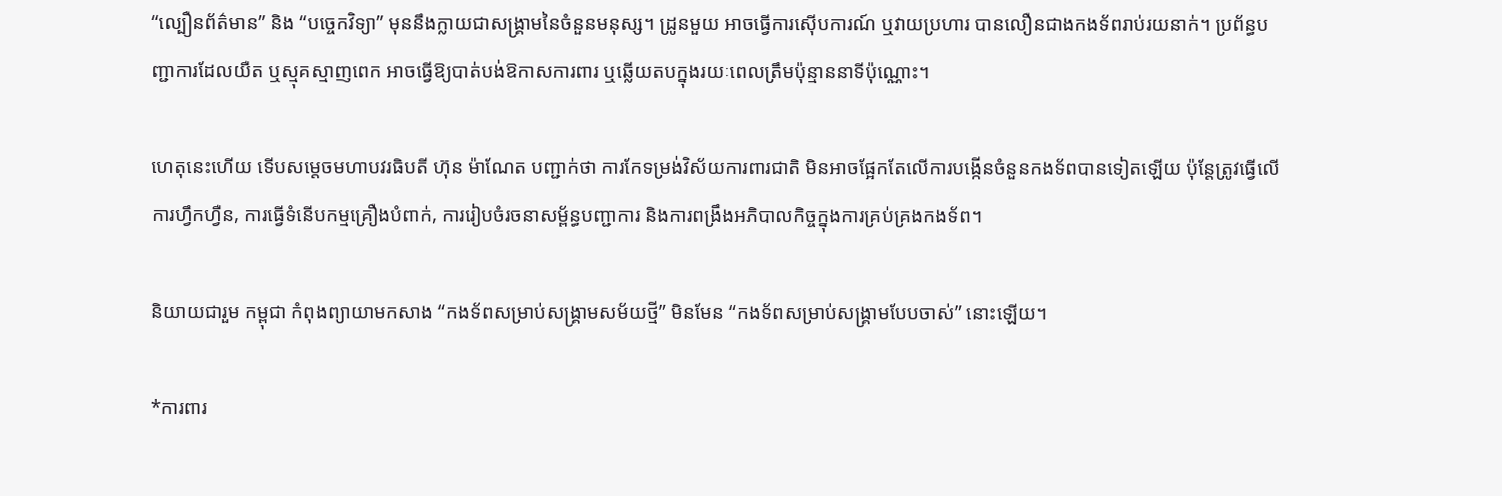“ល្បឿនព័ត៌មាន” និង “បច្ចេកវិទ្យា” មុននឹងក្លាយជាសង្គ្រាមនៃចំនួនមនុស្ស។ ដ្រូនមួយ អាចធ្វើការស៊ើបការណ៍ ឬវាយប្រហារ បានលឿនជាងកងទ័ពរាប់រយនាក់។ ប្រព័ន្ធបញ្ជាការដែលយឺត ឬស្មុគស្មាញពេក អាចធ្វើឱ្យបាត់បង់ឱកាសការពារ ឬឆ្លើយតបក្នុងរយៈពេលត្រឹមប៉ុន្មាននាទីប៉ុណ្ណោះ។

ហេតុនេះហើយ ទើបសម្តេចមហាបវរធិបតី ហ៊ុន ម៉ាណែត បញ្ជាក់ថា ការកែទម្រង់វិស័យការពារជាតិ មិនអាចផ្អែកតែលើការបង្កើនចំនួនកងទ័ពបានទៀតឡើយ ប៉ុន្តែត្រូវធ្វើលើការហ្វឹកហ្វឺន, ការធ្វើទំនើបកម្មគ្រឿងបំពាក់, ការរៀបចំរចនាសម្ព័ន្ធបញ្ជាការ និងការពង្រឹងអភិបាលកិច្ចក្នុងការគ្រប់គ្រងកងទ័ព។

និយាយជារួម កម្ពុជា កំពុងព្យាយាមកសាង “កងទ័ពសម្រាប់សង្គ្រាមសម័យថ្មី” មិនមែន “កងទ័ពសម្រាប់សង្គ្រាមបែបចាស់” នោះឡើយ។

*ការពារ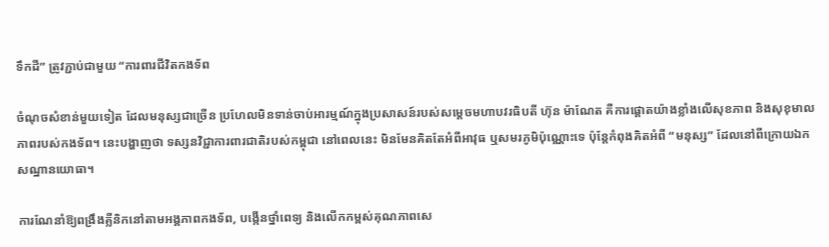ទឹកដី” ត្រូវភ្ជាប់ជាមួយ “ការពារជីវិតកងទ័ព

ចំណុចសំខាន់មួយទៀត ដែលមនុស្សជាច្រើន ប្រហែលមិនទាន់ចាប់អារម្មណ៍ក្នុងប្រសាសន៍របស់សម្តេចមហាបវរធិបតី ហ៊ុន ម៉ាណែត គឺការផ្តោតយ៉ាងខ្លាំងលើសុខភាព និងសុខុមាលភាពរបស់កងទ័ព។ នេះបង្ហាញថា ទស្សនវិជ្ជាការពារជាតិរបស់កម្ពុជា នៅពេលនេះ មិនមែនគិតតែអំពីអាវុធ ឬសមរភូមិប៉ុណ្ណោះទេ ប៉ុន្តែកំពុងគិតអំពី “មនុស្ស” ដែលនៅពីក្រោយឯកសណ្ឋានយោធា។

ការណែនាំឱ្យពង្រឹងគ្លីនិកនៅតាមអង្គភាពកងទ័ព, បង្កើនថ្នាំពេទ្យ និងលើកកម្ពស់គុណភាពសេ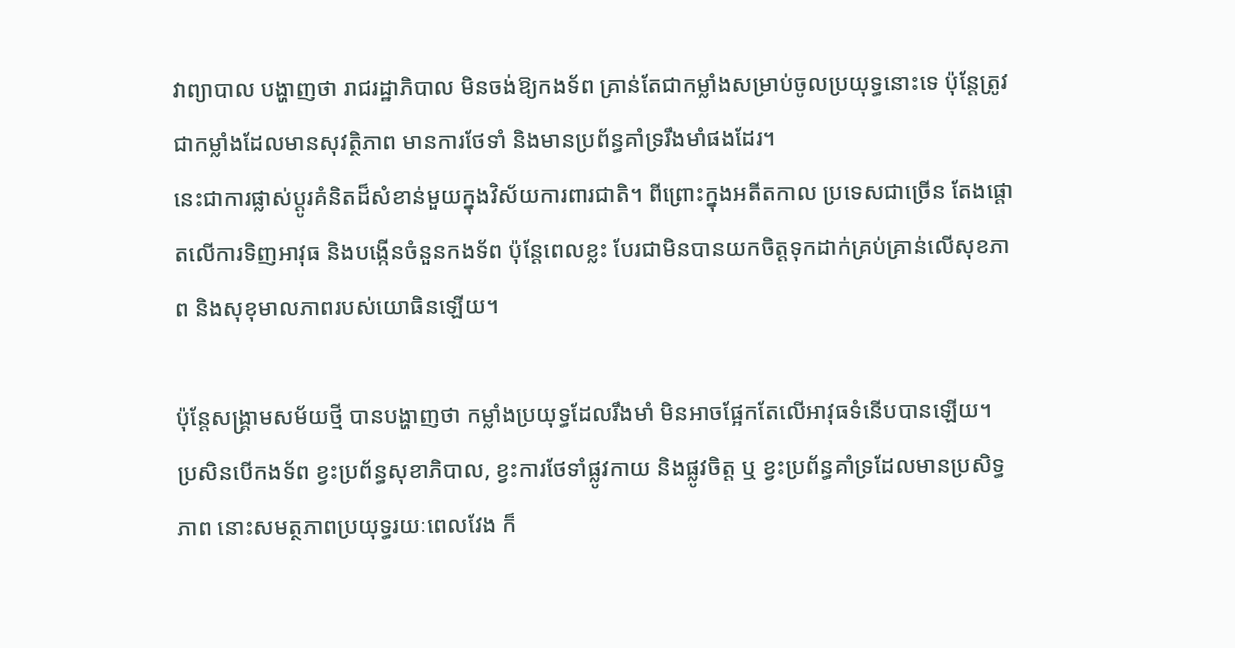វាព្យាបាល បង្ហាញថា រាជរដ្ឋាភិបាល មិនចង់ឱ្យកងទ័ព គ្រាន់តែជាកម្លាំងសម្រាប់ចូលប្រយុទ្ធនោះទេ ប៉ុន្តែត្រូវជាកម្លាំងដែលមានសុវត្ថិភាព មានការថែទាំ និងមានប្រព័ន្ធគាំទ្ររឹងមាំផងដែរ។
នេះជាការផ្លាស់ប្តូរគំនិតដ៏សំខាន់មួយក្នុងវិស័យការពារជាតិ។ ពីព្រោះក្នុងអតីតកាល ប្រទេសជាច្រើន តែងផ្តោតលើការទិញអាវុធ និងបង្កើនចំនួនកងទ័ព ប៉ុន្តែពេលខ្លះ បែរជាមិនបានយកចិត្តទុកដាក់គ្រប់គ្រាន់លើសុខភាព និងសុខុមាលភាពរបស់យោធិនឡើយ។

ប៉ុន្តែសង្គ្រាមសម័យថ្មី បានបង្ហាញថា កម្លាំងប្រយុទ្ធដែលរឹងមាំ មិនអាចផ្អែកតែលើអាវុធទំនើបបានឡើយ។ ប្រសិនបើកងទ័ព ខ្វះប្រព័ន្ធសុខាភិបាល, ខ្វះការថែទាំផ្លូវកាយ និងផ្លូវចិត្ត ឬ ខ្វះប្រព័ន្ធគាំទ្រដែលមានប្រសិទ្ធភាព នោះសមត្ថភាពប្រយុទ្ធរយៈពេលវែង ក៏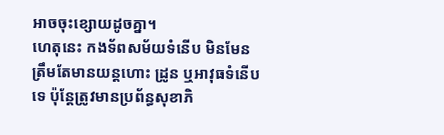អាចចុះខ្សោយដូចគ្នា។
ហេតុនេះ កងទ័ពសម័យទំនើប មិនមែនត្រឹមតែមានយន្តហោះ ដ្រូន ឬអាវុធទំនើបទេ ប៉ុន្តែត្រូវមានប្រព័ន្ធសុខាភិ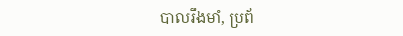បាលរឹងមាំ, ប្រព័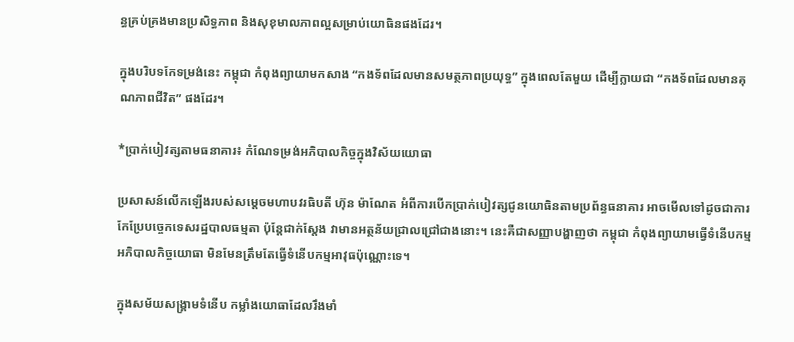ន្ធគ្រប់គ្រងមានប្រសិទ្ធភាព និងសុខុមាលភាពល្អសម្រាប់យោធិនផងដែរ។

ក្នុងបរិបទកែទម្រង់នេះ កម្ពុជា កំពុងព្យាយាមកសាង “កងទ័ពដែលមានសមត្ថភាពប្រយុទ្ធ” ក្នុងពេលតែមួយ ដើម្បីក្លាយជា “កងទ័ពដែលមានគុណភាពជីវិត” ផងដែរ។

*ប្រាក់បៀវត្សតាមធនាគារ៖ កំណែទម្រង់អភិបាលកិច្ចក្នុងវិស័យយោធា

ប្រសាសន៍លើកឡើងរបស់សម្តេចមហាបវរធិបតី ហ៊ុន ម៉ាណែត អំពីការបើកប្រាក់បៀវត្សជូនយោធិនតាមប្រព័ន្ធធនាគារ អាចមើលទៅដូចជាការកែប្រែបច្ចេកទេសរដ្ឋបាលធម្មតា ប៉ុន្តែជាក់ស្តែង វាមានអត្ថន័យជ្រាលជ្រៅជាងនោះ។ នេះគឺជាសញ្ញាបង្ហាញថា កម្ពុជា កំពុងព្យាយាមធ្វើទំនើបកម្ម អភិបាលកិច្ចយោធា មិនមែនត្រឹមតែធ្វើទំនើបកម្មអាវុធប៉ុណ្ណោះទេ។

ក្នុងសម័យសង្គ្រាមទំនើប កម្លាំងយោធាដែលរឹងមាំ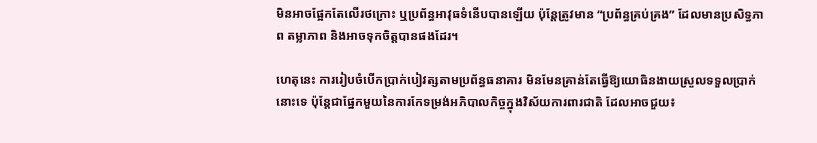មិនអាចផ្អែកតែលើរថក្រោះ ឬប្រព័ន្ធអាវុធទំនើបបានឡើយ ប៉ុន្តែត្រូវមាន “ប្រព័ន្ធគ្រប់គ្រង” ដែលមានប្រសិទ្ធភាព តម្លាភាព និងអាចទុកចិត្តបានផងដែរ។

ហេតុនេះ ការរៀបចំបើកប្រាក់បៀវត្សតាមប្រព័ន្ធធនាគារ មិនមែនគ្រាន់តែធ្វើឱ្យយោធិនងាយស្រួលទទួលប្រាក់នោះទេ ប៉ុន្តែជាផ្នែកមួយនៃការកែទម្រង់អភិបាលកិច្ចក្នុងវិស័យការពារជាតិ ដែលអាចជួយ៖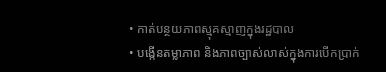• កាត់បន្ថយភាពស្មុគស្មាញក្នុងរដ្ឋបាល
• បង្កើនតម្លាភាព និងភាពច្បាស់លាស់ក្នុងការបើកប្រាក់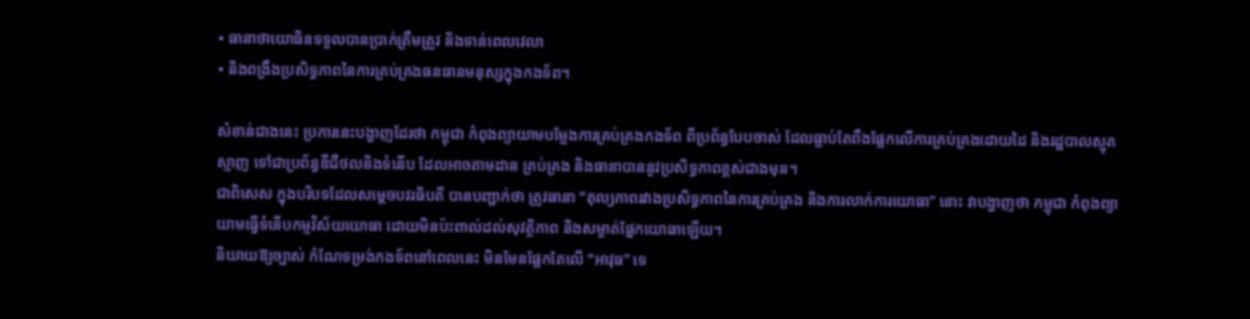• ធានាថាយោធិនទទួលបានប្រាក់ត្រឹមត្រូវ និងទាន់ពេលវេលា
• និងពង្រឹងប្រសិទ្ធភាពនៃការគ្រប់គ្រងធនធានមនុស្សក្នុងកងទ័ព។

សំខាន់ជាងនេះ ប្រការនេះបង្ហាញដែរថា កម្ពុជា កំពុងព្យាយាមបម្លែងការគ្រប់គ្រងកងទ័ព ពីប្រព័ន្ធបែបចាស់ ដែលធ្លាប់តែពឹងផ្អែកលើការគ្រប់គ្រងដោយដៃ និងរដ្ឋបាលស្មុគស្មាញ ទៅជាប្រព័ន្ធឌីជីថលនិងទំនើប ដែលអាចតាមដាន គ្រប់គ្រង និងធានាបាននូវប្រសិទ្ធភាពខ្ពស់ជាងមុន។
ជាពិសេស ក្នុងបរិបទដែលសម្តេចបវរធិបតី បានបញ្ជាក់ថា ត្រូវធានា “តុល្យភាពរវាងប្រសិទ្ធភាពនៃការគ្រប់គ្រង និងការលាក់ការយោធា” នោះ វាបង្ហាញថា កម្ពុជា កំពុងព្យាយាមធ្វើទំនើបកម្មវិស័យយោធា ដោយមិនប៉ះពាល់ដល់សុវត្ថិភាព និងសម្ងាត់ផ្នែកយោធាឡើយ។
និយាយឱ្យច្បាស់ កំណែទម្រង់កងទ័ពនៅពេលនេះ មិនមែនផ្អែកតែលើ “អាវុធ” ទេ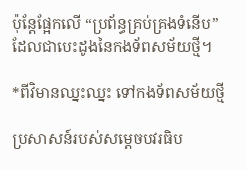ប៉ុន្តែផ្អែកលើ “ប្រព័ន្ធគ្រប់គ្រងទំនើប” ដែលជាបេះដូងនៃកងទ័ពសម័យថ្មី។

*ពីវិមានឈ្នះឈ្នះ ទៅកងទ័ពសម័យថ្មី

ប្រសាសន៍របស់សម្តេចបវរធិប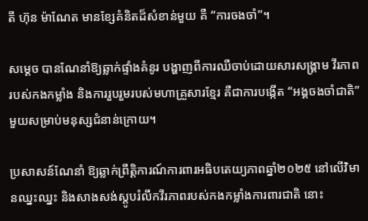តី ហ៊ុន ម៉ាណែត មានខ្សែគំនិតដ៏សំខាន់មួយ គឺ “ការចងចាំ”។

សម្តេច បានណែនាំឱ្យឆ្លាក់ផ្ទាំងគំនូរ បង្ហាញពីការឈឺចាប់ដោយសារសង្គ្រាម វីរភាពរបស់កងកម្លាំង និងការរួបរួមរបស់មហាគ្រួសារខ្មែរ គឺជាការបង្កើត “អង្គចងចាំជាតិ” មួយសម្រាប់មនុស្សជំនាន់ក្រោយ។

ប្រសាសន៍ណែនាំ ឱ្យឆ្លាក់ព្រឹត្តិការណ៍ការពារអធិបតេយ្យភាពឆ្នាំ២០២៥ នៅលើវិមានឈ្នះឈ្នះ និងសាងសង់ស្តូបរំលឹកវីរភាពរបស់កងកម្លាំងការពារជាតិ នោះ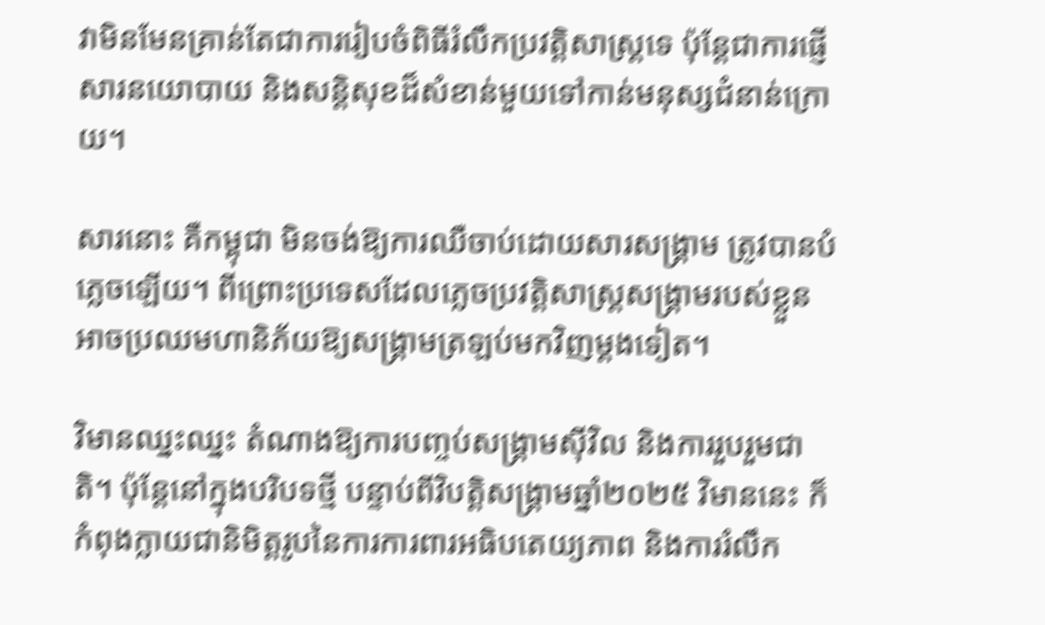វាមិនមែនគ្រាន់តែជាការរៀបចំពិធីរំលឹកប្រវត្តិសាស្ត្រទេ ប៉ុន្តែជាការផ្ញើសារនយោបាយ និងសន្តិសុខដ៏សំខាន់មួយទៅកាន់មនុស្សជំនាន់ក្រោយ។

សារនោះ គឺកម្ពុជា មិនចង់ឱ្យការឈឺចាប់ដោយសារសង្គ្រាម ត្រូវបានបំភ្លេចឡើយ។ ពីព្រោះប្រទេសដែលភ្លេចប្រវត្តិសាស្ត្រសង្គ្រាមរបស់ខ្លួន អាចប្រឈមហានិភ័យឱ្យសង្គ្រាមត្រឡប់មកវិញម្ដងទៀត។

វិមានឈ្នះឈ្នះ តំណាងឱ្យការបញ្ចប់សង្គ្រាមស៊ីវិល និងការរួបរួមជាតិ។ ប៉ុន្តែនៅក្នុងបរិបទថ្មី បន្ទាប់ពីវិបត្តិសង្គ្រាមឆ្នាំ២០២៥ វិមាននេះ ក៏កំពុងក្លាយជានិមិត្តរូបនៃការការពារអធិបតេយ្យភាព និងការរំលឹក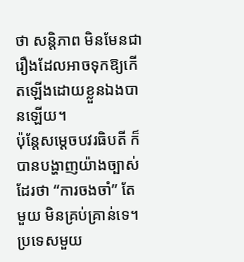ថា សន្តិភាព មិនមែនជារឿងដែលអាចទុកឱ្យកើតឡើងដោយខ្លួនឯងបានឡើយ។
ប៉ុន្តែសម្តេចបវរធិបតី ក៏បានបង្ហាញយ៉ាងច្បាស់ដែរថា “ការចងចាំ” តែមួយ មិនគ្រប់គ្រាន់ទេ។ ប្រទេសមួយ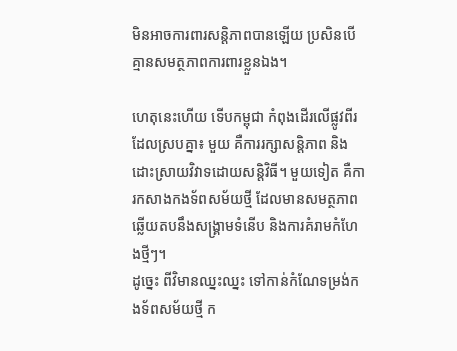មិនអាចការពារសន្តិភាពបានឡើយ ប្រសិនបើគ្មានសមត្ថភាពការពារខ្លួនឯង។

ហេតុនេះហើយ ទើបកម្ពុជា កំពុងដើរលើផ្លូវពីរដែលស្របគ្នា៖ មួយ គឺការរក្សាសន្តិភាព និងដោះស្រាយវិវាទដោយសន្តិវិធី។ មួយទៀត គឺការកសាងកងទ័ពសម័យថ្មី ដែលមានសមត្ថភាពឆ្លើយតបនឹងសង្គ្រាមទំនើប និងការគំរាមកំហែងថ្មីៗ។
ដូច្នេះ ពីវិមានឈ្នះឈ្នះ ទៅកាន់កំណែទម្រង់កងទ័ពសម័យថ្មី ក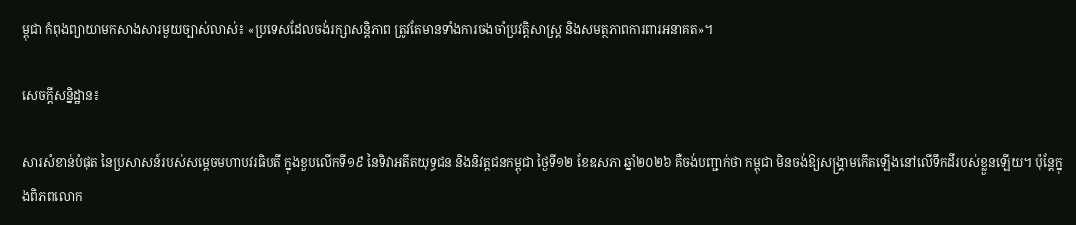ម្ពុជា កំពុងព្យាយាមកសាងសារមួយច្បាស់លាស់៖ «ប្រទេសដែលចង់រក្សាសន្តិភាព ត្រូវតែមានទាំងការចងចាំប្រវត្តិសាស្ត្រ និងសមត្ថភាពការពារអនាគត»។

សេចក្តីសន្និដ្ឋាន៖

សារសំខាន់បំផុត នៃប្រសាសន៍របស់សម្តេចមហាបវរធិបតី ក្នុងខួបលើកទី១៩ នៃទិវាអតីតយុទ្ធជន និងនិវត្តជនកម្ពុជា ថ្ងៃទី១២ ខែឧសភា ឆ្នាំ២០២៦ គឺចង់បញ្ជាក់ថា កម្ពុជា មិនចង់ឱ្យសង្គ្រាមកើតឡើងនៅលើទឹកដីរបស់ខ្លួនឡើយ។ ប៉ុន្តែក្នុងពិភពលោក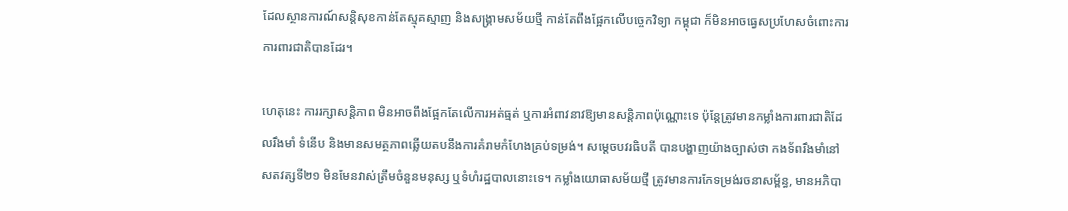ដែលស្ថានការណ៍សន្តិសុខកាន់តែស្មុគស្មាញ និងសង្គ្រាមសម័យថ្មី កាន់តែពឹងផ្អែកលើបច្ចេកវិទ្យា កម្ពុជា ក៏មិនអាចធ្វេសប្រហែសចំពោះការការពារជាតិបានដែរ។

ហេតុនេះ ការរក្សាសន្តិភាព មិនអាចពឹងផ្អែកតែលើការអត់ធ្មត់ ឬការអំពាវនាវឱ្យមានសន្តិភាពប៉ុណ្ណោះទេ ប៉ុន្តែត្រូវមានកម្លាំងការពារជាតិដែលរឹងមាំ ទំនើប និងមានសមត្ថភាពឆ្លើយតបនឹងការគំរាមកំហែងគ្រប់ទម្រង់។ សម្តេចបវរធិបតី បានបង្ហាញយ៉ាងច្បាស់ថា កងទ័ពរឹងមាំនៅសតវត្សទី២១ មិនមែនវាស់ត្រឹមចំនួនមនុស្ស ឬទំហំរដ្ឋបាលនោះទេ។ កម្លាំងយោធាសម័យថ្មី ត្រូវមានការកែទម្រង់រចនាសម្ព័ន្ធ, មានអភិបា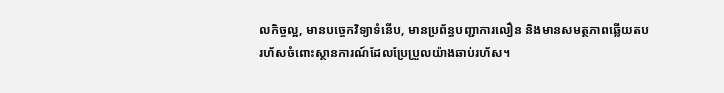លកិច្ចល្អ, មានបច្ចេកវិទ្យាទំនើប, មានប្រព័ន្ធបញ្ជាការលឿន និងមានសមត្ថភាពឆ្លើយតបរហ័សចំពោះស្ថានការណ៍ដែលប្រែប្រួលយ៉ាងឆាប់រហ័ស។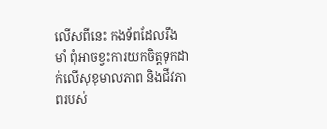លើសពីនេះ កងទ័ពដែលរឹងមាំ ពុំអាចខ្វះការយកចិត្តទុកដាក់លើសុខុមាលភាព និងជីវភាពរបស់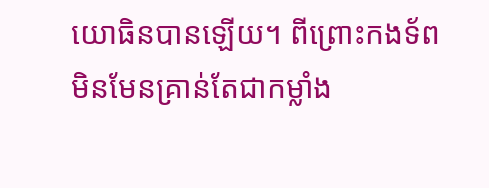យោធិនបានឡើយ។ ពីព្រោះកងទ័ព មិនមែនគ្រាន់តែជាកម្លាំង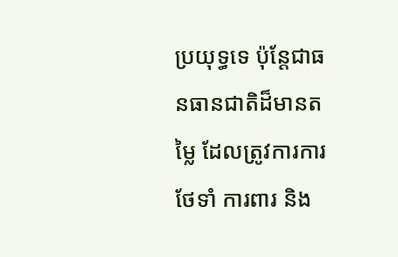ប្រយុទ្ធទេ ប៉ុន្តែជាធនធានជាតិដ៏មានតម្លៃ ដែលត្រូវការការថែទាំ ការពារ និង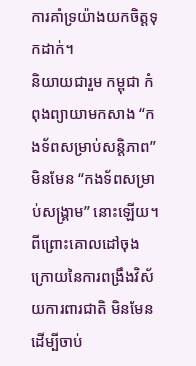ការគាំទ្រយ៉ាងយកចិត្តទុកដាក់។
និយាយជារួម កម្ពុជា កំពុងព្យាយាមកសាង “កងទ័ពសម្រាប់សន្តិភាព” មិនមែន “កងទ័ពសម្រាប់សង្គ្រាម” នោះឡើយ។ ពីព្រោះគោលដៅចុងក្រោយនៃការពង្រឹងវិស័យការពារជាតិ មិនមែនដើម្បីចាប់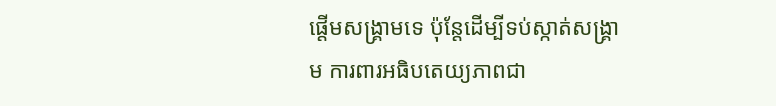ផ្តើមសង្គ្រាមទេ ប៉ុន្តែដើម្បីទប់ស្កាត់សង្គ្រាម ការពារអធិបតេយ្យភាពជា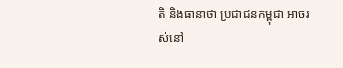តិ និងធានាថា ប្រជាជនកម្ពុជា អាចរស់នៅ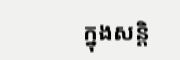ក្នុងសន្តិ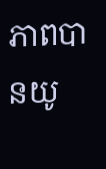ភាពបានយូ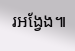រអង្វែង៕